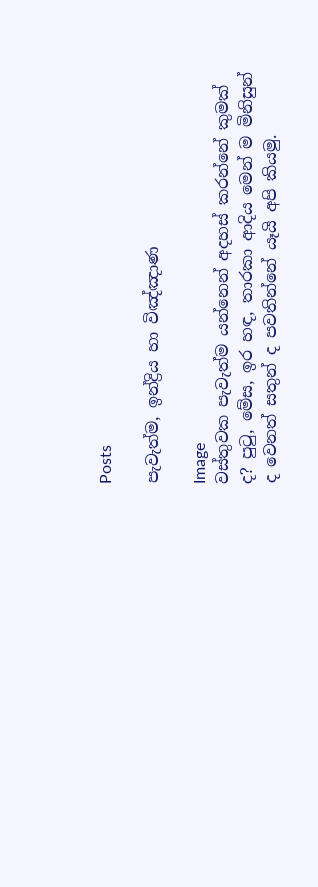Posts

පැවැත්ම, ඉන්ද්‍රිය හා විඤ්ඤාණ

Image
වස්‌තුවක පැවැත්ම යන්නෙන් අදහස්‌ කරන්නේ කුමක්‌ ද? පුටු, මේස, ඉර හඳ, තාරකා ආදිය මෙන් ම මිනිසුන් ද වෙනත් සතුන් ද පවතින්නේ යෑයි අපි කියමු.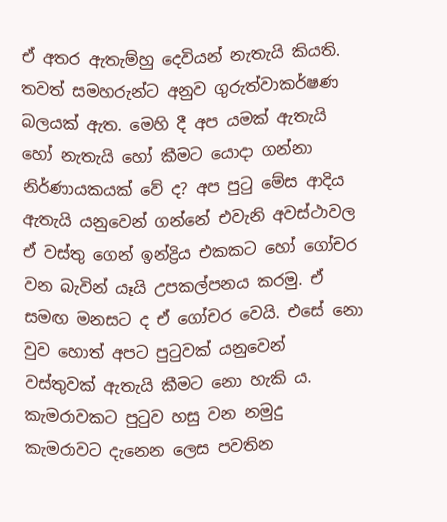ඒ අතර ඇතැම්හු දෙවියන් නැතැයි කියති. තවත් සමහරුන්ට අනුව ගුරුත්වාකර්ෂණ බලයක්‌ ඇත. මෙහි දී අප යමක්‌ ඇතැයි හෝ නැතැයි හෝ කීමට යොදා ගන්නා නිර්ණායකයක්‌ වේ ද? අප පුටු මේස ආදිය ඇතැයි යනුවෙන් ගන්නේ එවැනි අවස්‌ථාවල ඒ වස්‌තු ගෙන් ඉන්ද්‍රිය එකකට හෝ ගෝචර වන බැවින් යෑයි උපකල්පනය කරමු. ඒ සමඟ මනසට ද ඒ ගෝචර වෙයි. එසේ නො වුව හොත් අපට පුටුවක්‌ යනුවෙන් වස්‌තුවක්‌ ඇතැයි කීමට නො හැකි ය. කැමරාවකට පුටුව හසු වන නමුදු කැමරාවට දැනෙන ලෙස පවතින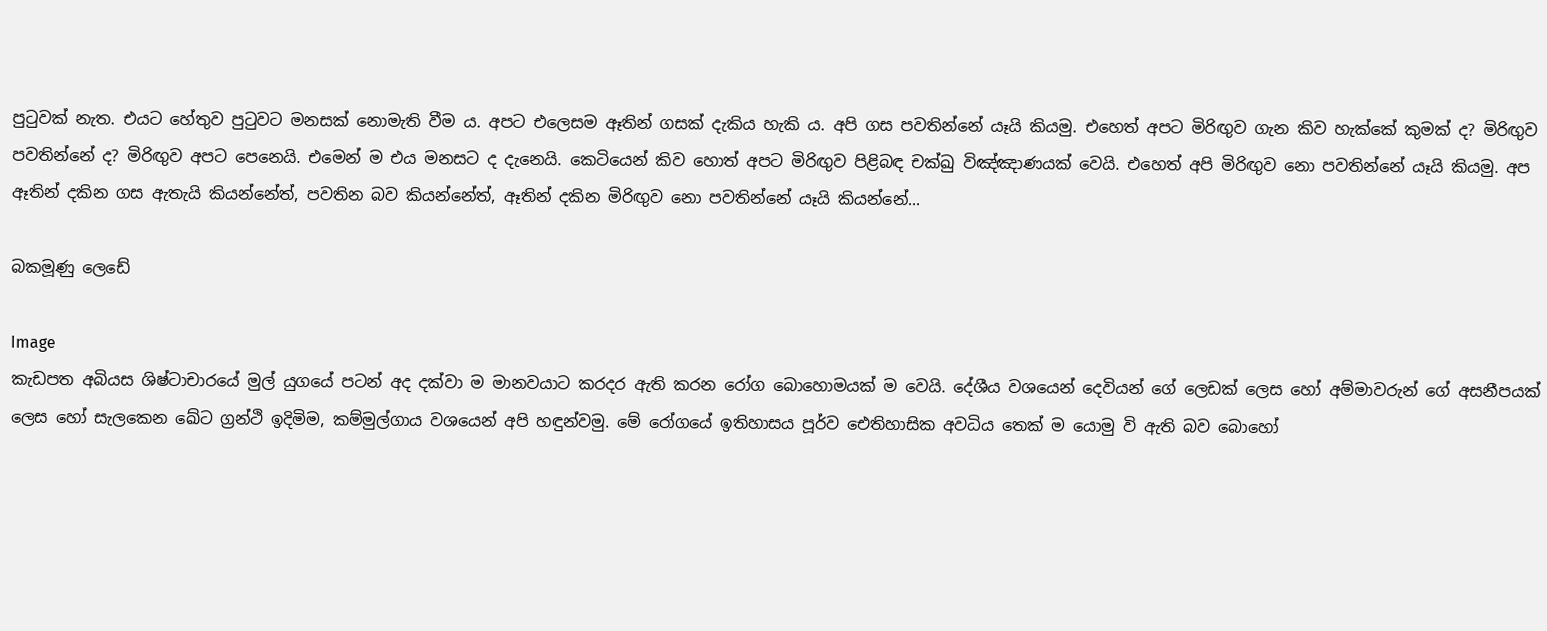පුටුවක්‌ නැත. එයට හේතුව පුටුවට මනසක්‌ නොමැති වීම ය. අපට එලෙසම ඈතින් ගසක්‌ දැකිය හැකි ය. අපි ගස පවතින්නේ යෑයි කියමු. එහෙත් අපට මිරිඟුව ගැන කිව හැක්‌කේ කුමක්‌ ද? මිරිඟුව පවතින්නේ ද? මිරිඟුව අපට පෙනෙයි. එමෙන් ම එය මනසට ද දැනෙයි. කෙටියෙන් කිව හොත් අපට මිරිඟුව පිළිබඳ චක්‌ඛු විඤ්ඤාණයක්‌ වෙයි. එහෙත් අපි මිරිඟුව නො පවතින්නේ යෑයි කියමු. අප ඈතින් දකින ගස ඇතැයි කියන්නේත්, පවතින බව කියන්නේත්, ඈතින් දකින මිරිඟුව නො පවතින්නේ යෑයි කියන්නේ...

බකමූණු ලෙඩේ

Image
කැඩපත අබියස ශිෂ්ටාචාරයේ මුල් යුගයේ පටන් අද දක්‌වා ම මානවයාට කරදර ඇති කරන රෝග බොහොමයක්‌ ම වෙයි. දේශීය වශයෙන් දෙවියන් ගේ ලෙඩක්‌ ලෙස හෝ අම්මාවරුන් ගේ අසනීපයක්‌ ලෙස හෝ සැලකෙන ඛේට ග්‍රන්ථි ඉදිමිම, කම්මුල්ගාය වශයෙන් අපි හඳුන්වමු. මේ රෝගයේ ඉතිහාසය පූර්ව ඓතිහාසික අවධිය තෙක්‌ ම යොමු වි ඇති බව බොහෝ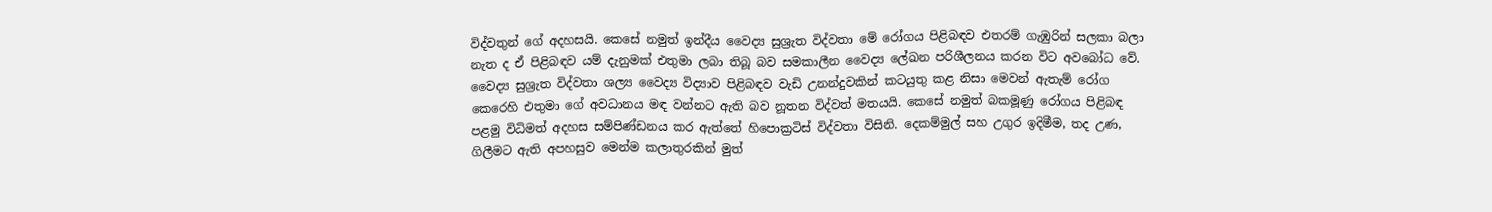විද්වතුන් ගේ අදහසයි. කෙසේ නමුත් ඉන්දීය වෛද්‍ය සුශ්‍රැත විද්වතා මේ රෝගය පිළිබඳව එතරම් ගැඹුරින් සලකා බලා නැත ද ඒ පිළිබඳව යම් දැනුමක්‌ එතුමා ලබා තිබූ බව සමකාලීන වෛද්‍ය ලේඛන පරිශීලනය කරන විට අවබෝධ වේ. වෛද්‍ය සුශ්‍රැත විද්වතා ශල්‍ය වෛද්‍ය විද්‍යාව පිළිබඳව වැඩි උනන්දුවකින් කටයුතු කළ නිසා මෙවන් ඇතැම් රෝග කෙරෙහි එතුමා ගේ අවධානය මඳ වන්නට ඇති බව නූතන විද්වත් මතයයි. කෙසේ නමුත් බකමූණු රෝගය පිළිබඳ පළමු විධිමත් අදහස සම්පිණ්‌ඩනය කර ඇත්තේ හිපොක්‍රටිස්‌ විද්වතා විසිනි. දෙකම්මුල් සහ උගුර ඉදිමීම, තද උණ, ගිලීමට ඇති අපහසුව මෙන්ම කලාතුරකින් මුත්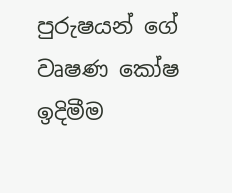පුරුෂයන් ගේ වෘෂණ කෝෂ ඉදිමීම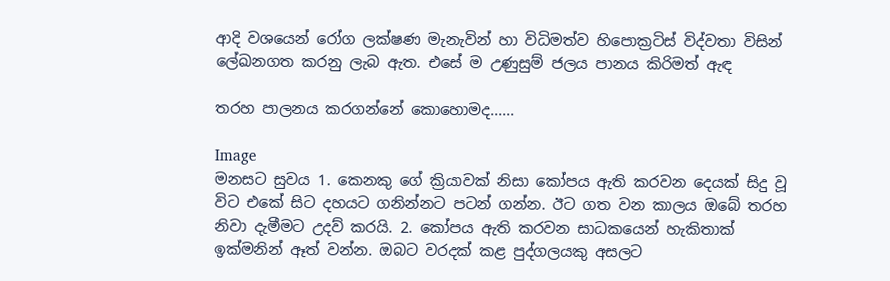ආදි වශයෙන් රෝග ලක්‌ෂණ මැනැවින් හා විධිමත්ව හිපොක්‍රටිස්‌ විද්වතා විසින් ලේඛනගත කරනු ලැබ ඇත. එසේ ම උණුසුම් ජලය පානය කිරිමත් ඇඳ

තරහ පාලනය කරගන්නේ කො‍හොමද......

Image
මනසට සුවය 1. කෙනකු ගේ ක්‍රියාවක්‌ නිසා කෝපය ඇති කරවන දෙයක්‌ සිදු වූ විට එකේ සිට දහයට ගනින්නට පටන් ගන්න. ඊට ගත වන කාලය ඔබේ තරහ නිවා දැමීමට උදව් කරයි. 2. කෝපය ඇති කරවන සාධකයෙන් හැකිතාක්‌ ඉක්‌මනින් ඈත් වන්න. ඔබට වරදක්‌ කළ පුද්ගලයකු අසලට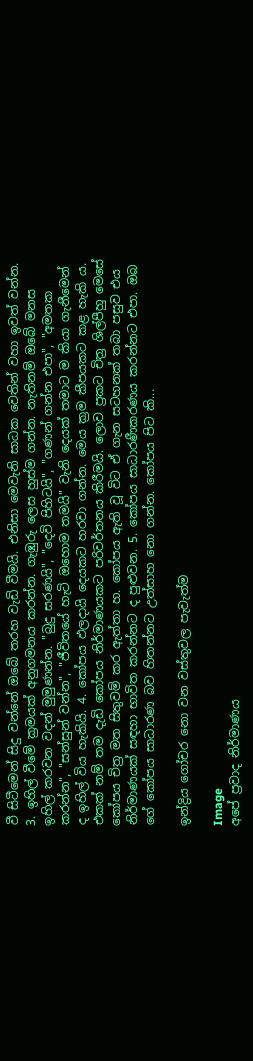වී සිටීමෙන් සිදු වන්නේ ඔබේ තරහ වැඩි වීමයි. එනිසා මෙවැනි සාධක වෙතින් වහා ඉවත් වන්න. 3. ඉහිල් වීමේ ක්‍රමයක්‌ අනුගමනය කරන්න. ගැඹුරු ලෙස හුස්‌ම ගන්න. නැතිනම් ඔබේ මනස ඉහිල් කරවන වදන් මුමුණන්න. "බුදු සරණයි", "දෙවි පිහිටයි", "ගණන් ගන්න එපා", "අමතක කරන්න", "සන්සුන් වන්න", "ජීවිතයේ හැටි ඔහොම තමයි" වැනි දෙයක්‌ තමාට ම කියා ගැනීමෙන් ද ඉහිල් විය හැකියි. 4. කෝපය ඵලදායි දෙයකට හරවා ගන්න. මෙය ක්‍රම කීපයකට කළ හැකි ය. එකක්‌ නම් තම දැඩි කෝපය නිර්මාණයකට පරිවර්තනය කිරීමයි. ලොව ප්‍රකට චිත්‍ර ශිල්පීහු මෙසේ කෝපය චිත්‍ර මත සිතුවම් කර ඇත්තා හ. කෝපය ඇති වූ විට ඒ ගැන සටහනක්‌ තබා පසුව එය නිර්මාණයක්‌ සඳහා භාවිත කරන්නට ද පුළුවන. 5. කෝපය සාධාරණීකරණය කරන්නට එපා. ඔබ ගේ කෝපය සාධාරණ බව හිතන්නට උත්සාහ නො ගන්න. කෝපය පිට කි...

ඉන්ද්‍රිය ගෝචර නො වන වස්‌තුවල පැවැත්ම

Image
අපේ ප්‍රවාද නිර්මාණය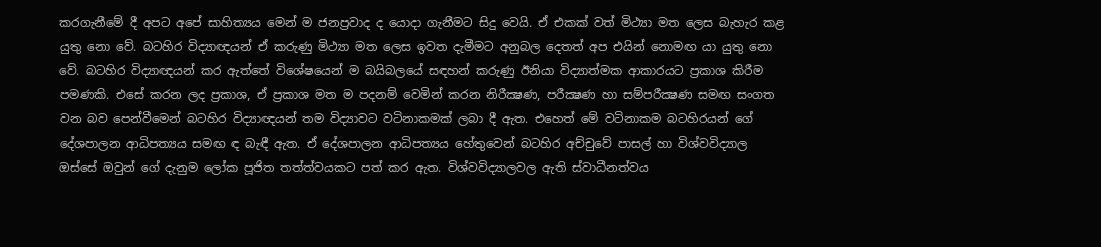කරගැනීමේ දී අපට අපේ සාහිත්‍යය මෙන් ම ජනප්‍රවාද ද යොදා ගැනීමට සිදු වෙයි. ඒ එකක්‌ වත් මිථ්‍යා මත ලෙස බැහැර කළ යුතු නො වේ. බටහිර විද්‍යාඥයන් ඒ කරුණු මිථ්‍යා මත ලෙස ඉවත දැමීමට අනුබල දෙතත් අප එයින් නොමඟ යා යුතු නො වේ. බටහිර විද්‍යාඥයන් කර ඇත්තේ විශේෂයෙන් ම බයිබලයේ සඳහන් කරුණු ඊනියා විද්‍යාත්මක ආකාරයට ප්‍රකාශ කිරීම පමණකි. එසේ කරන ලද ප්‍රකාශ, ඒ ප්‍රකාශ මත ම පදනම් වෙමින් කරන නිරීක්‍ෂණ, පරීක්‍ෂණ හා සම්පරීක්‍ෂණ සමඟ සංගත වන බව පෙන්වීමෙන් බටහිර විද්‍යාඥයන් තම විද්‍යාවට වටිනාකමක්‌ ලබා දී ඇත. එහෙත් මේ වටිනාකම බටහිරයන් ගේ දේශපාලන ආධිපත්‍යය සමඟ ඳ බැඳී ඇත. ඒ දේශපාලන ආධිපත්‍යය හේතුවෙන් බටහිර අච්චුවේ පාසල් හා විශ්වවිද්‍යාල ඔස්‌සේ ඔවුන් ගේ දැනුම ලෝක පූජිත තත්ත්වයකට පත් කර ඇත. විශ්වවිද්‍යාලවල ඇති ස්‌වාධීනත්වය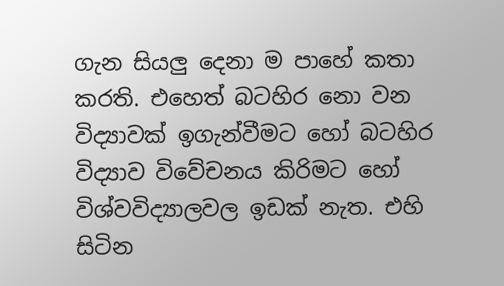ගැන සියලු දෙනා ම පාහේ කතා කරති. එහෙත් බටහිර නො වන විද්‍යාවක්‌ ඉගැන්වීමට හෝ බටහිර විද්‍යාව විවේචනය කිරිමට හෝ විශ්වවිද්‍යාලවල ඉඩක්‌ නැත. එහි සිටින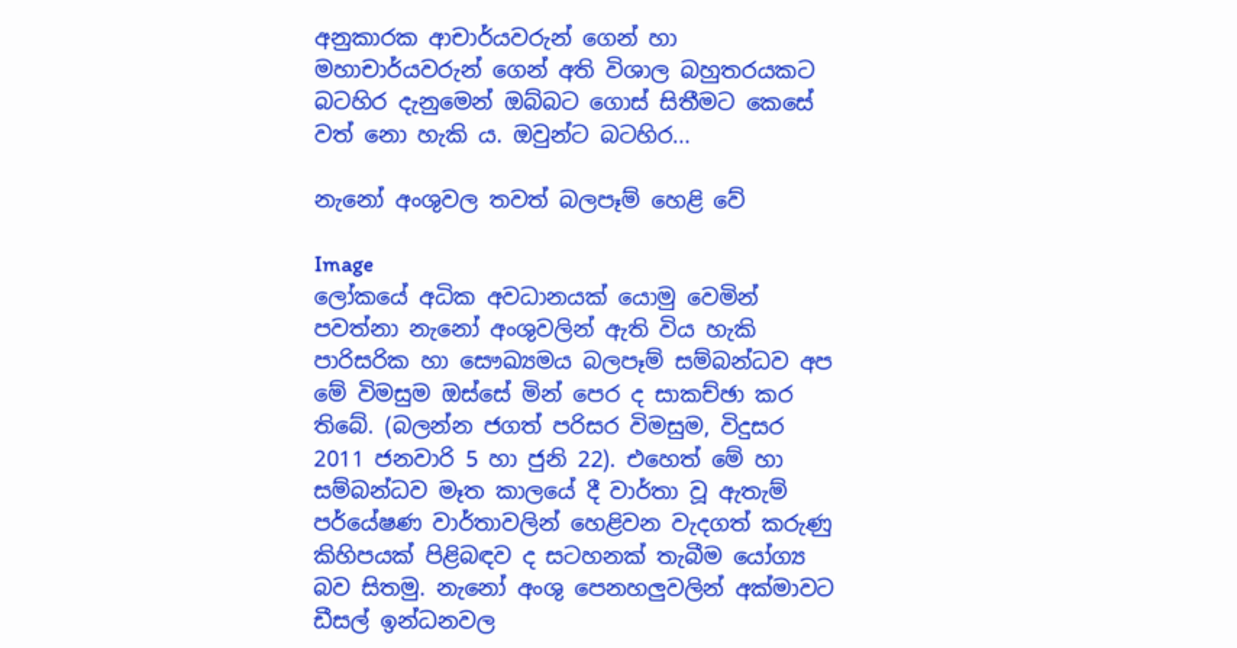අනුකාරක ආචාර්යවරුන් ගෙන් හා මහාචාර්යවරුන් ගෙන් අති විශාල බහුතරයකට බටහිර දැනුමෙන් ඔබ්බට ගොස්‌ සිතීමට කෙසේ වත් නො හැකි ය. ඔවුන්ට බටහිර...

නැනෝ අංශුවල තවත් බලපෑම් හෙළි වේ

Image
ලෝකයේ අධික අවධානයක්‌ යොමු වෙමින් පවත්නා නැනෝ අංශුවලින් ඇති විය හැකි පාරිසරික හා සෞඛ්‍යමය බලපෑම් සම්බන්ධව අප මේ විමසුම ඔස්‌සේ මින් පෙර ද සාකච්ඡා කර තිබේ. (බලන්න ජගත් පරිසර විමසුම, විදුසර 2011 ජනවාරි 5 හා ජුනි 22). එහෙත් මේ හා සම්බන්ධව මෑත කාලයේ දී වාර්තා වූ ඇතැම් පර්යේෂණ වාර්තාවලින් හෙළිවන වැදගත් කරුණු කිහිපයක්‌ පිළිබඳව ද සටහනක්‌ තැබීම යෝග්‍ය බව සිතමු. නැනෝ අංශු පෙනහලුවලින් අක්‌මාවට ඩීසල් ඉන්ධනවල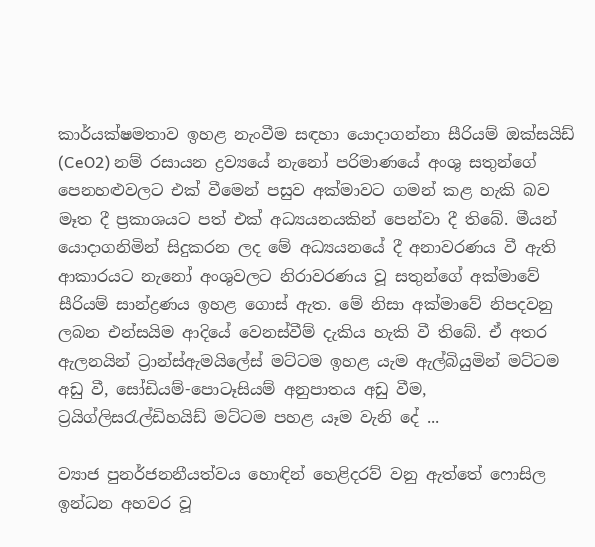කාර්යක්‌ෂමතාව ඉහළ නැංවීම සඳහා යොදාගන්නා සීරියම් ඔක්‌සයිඩ් (CeO2) නම් රසායන ද්‍රව්‍යයේ නැනෝ පරිමාණයේ අංශු සතුන්ගේ පෙනහළුවලට එක්‌ වීමෙන් පසුව අක්‌මාවට ගමන් කළ හැකි බව මෑත දී ප්‍රකාශයට පත් එක්‌ අධ්‍යයනයකින් පෙන්වා දී තිබේ. මීයන් යොදාගනිමින් සිදුකරන ලද මේ අධ්‍යයනයේ දී අනාවරණය වී ඇති ආකාරයට නැනෝ අංශුවලට නිරාවරණය වූ සතුන්ගේ අක්‌මාවේ සීරියම් සාන්ද්‍රණය ඉහළ ගොස්‌ ඇත. මේ නිසා අක්‌මාවේ නිපදවනු ලබන එන්සයිම ආදියේ වෙනස්‌වීම් දැකිය හැකි වී තිබේ. ඒ අතර ඇලනයින් ට්‍රාන්ස්‌ඇමයිලේස්‌ මට්‌ටම ඉහළ යැම ඇල්බියුමින් මට්‌ටම අඩු වී, සෝඩියම්-පොටෑසියම් අනුපාතය අඩු වීම, ට්‍රයිග්ලිසරැල්ඩිහයිඩ් මට්‌ටම පහළ යෑම වැනි දේ ...

ව්‍යාජ පුනර්ජනනීයත්වය හොඳින් හෙළිදරව් වනු ඇත්තේ ෆොසිල ඉන්ධන අහවර වූ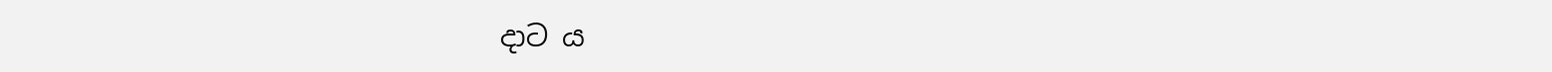දාට ය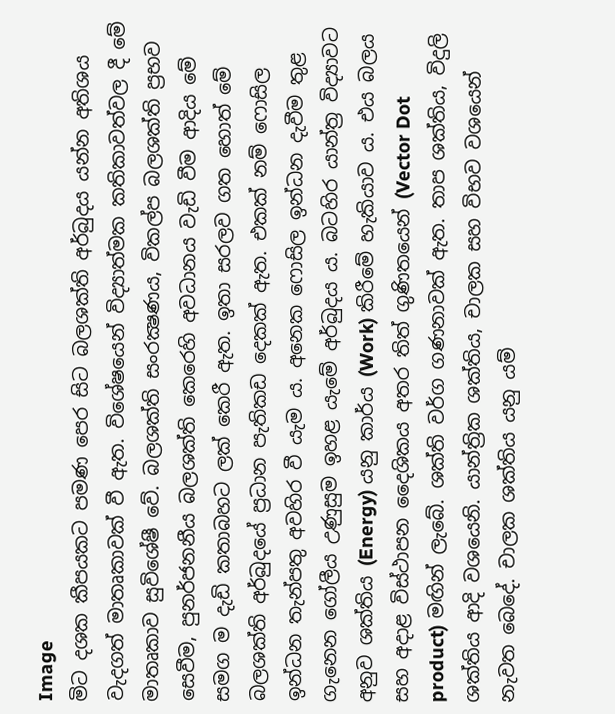Image
මිට දශක කීපයකට පමණ පෙර සිට බලශක්‌ති අර්බුදය යන්න අතිශය වැදගත් මාතෘකාවක්‌ වී ඇත. විශේෂයෙන් විද්‍යාත්මක කතිකාවත්වල දී මේ මාතෘකාව සුවිශේෂී වේ. බලශක්‌ති සංරක්‍ෂණය, විකල්ප බලශක්‌ති ප්‍රභව සෙවීම, පුනර්ජනනීය බලශක්‌ති කෙරෙහි අවධානය වැඩි වීම ආදිය මේ සමග ම දැඩි කතාබහට ලක්‌ කෙරී ඇත. ඉතා සරලව ගත හොත් මේ බලශක්‌ති අර්බුදයේ ප්‍රධාන පැතිකඩ දෙකක්‌ ඇත. එකක්‌ නම් ෆොසිල ඉන්ධන තැන්පතු අවහිර වී යැම ය. අනෙක ෆොසිල ඉන්ධන දැවීම තුළ ගැනෙන ගෝලීය උණුසුම ඉහළ යැමේ අර්බුදය ය. බටහිර යාන්ත්‍ර විද්‍යාවට අනුව ශක්‌තිය (Energy) යනු කාර්ය (Work) කිරීමේ හැකියාව ය. එය බලය සහ අදාළ විස්‌ථාපන දෛශිකය අතර තිත් ගුණිතයෙන් (Vector Dot product) මඟින් ලැබේ. ශක්‌ති වර්ග ගණනාවක්‌ ඇත. තාප ශක්‌තිය, විදුලි ශක්‌තිය ආදි වශයෙනි. යාන්ත්‍රික ශක්‌තිය, චාලක සහ විභව වශයෙන් නැවත බෙදේ. චාලක ශක්‌තිය යනු යම්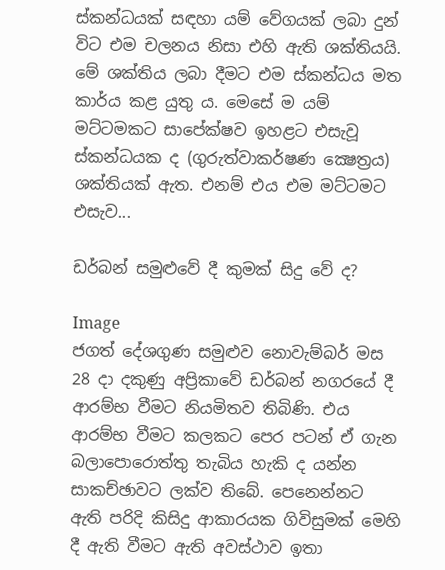ස්‌කන්ධයක්‌ සඳහා යම් වේගයක්‌ ලබා දුන් විට එම චලනය නිසා එහි ඇති ශක්‌තියයි. මේ ශක්‌තිය ලබා දීමට එම ස්‌කන්ධය මත කාර්ය කළ යුතු ය. මෙසේ ම යම් මට්‌ටමකට සාපේක්‌ෂව ඉහළට එසැවූ ස්‌කන්ධයක ද (ගුරුත්වාකර්ෂණ ක්‍ෂෙත්‍රය) ශක්‌තියක්‌ ඇත. එනම් එය එම මට්‌ටමට එසැව...

ඩර්බන් සමුළුවේ දී කුමක්‌ සිදු වේ ද?

Image
ජගත් දේශගුණ සමුළුව නොවැම්බර් මස 28 දා දකුණු අප්‍රිකාවේ ඩර්බන් නගරයේ දී ආරම්භ වීමට නියමිතව තිබිණි. එය ආරම්භ වීමට කලකට පෙර පටන් ඒ ගැන බලාපොරොත්තු තැබිය හැකි ද යන්න සාකච්ඡාවට ලක්‌ව තිබේ. පෙනෙන්නට ඇති පරිදි කිසිදු ආකාරයක ගිවිසුමක්‌ මෙහි දී ඇති වීමට ඇති අවස්‌ථාව ඉතා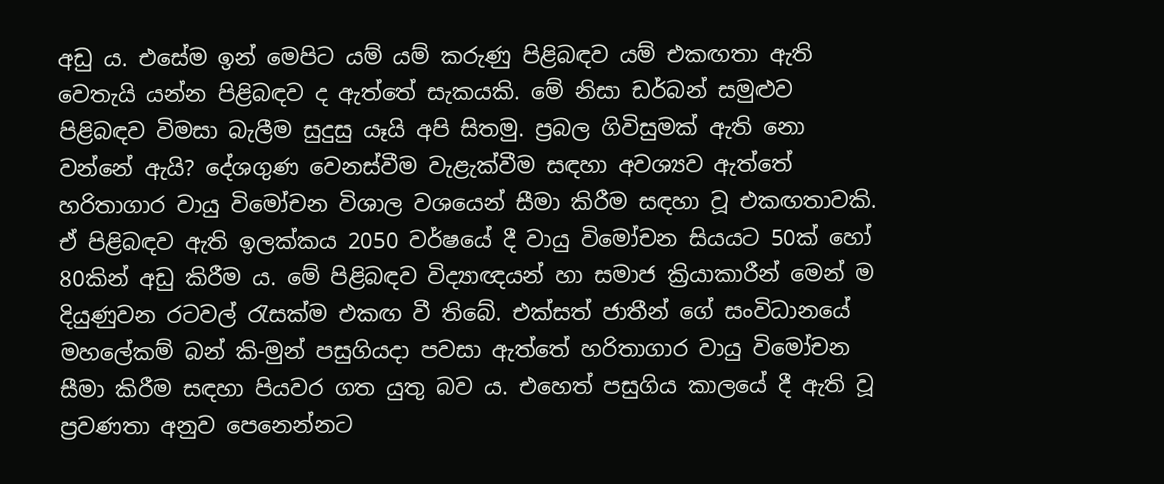අඩු ය. එසේම ඉන් මෙපිට යම් යම් කරුණු පිළිබඳව යම් එකඟතා ඇති වෙතැයි යන්න පිළිබඳව ද ඇත්තේ සැකයකි. මේ නිසා ඩර්බන් සමුළුව පිළිබඳව විමසා බැලීම සුදුසු යෑයි අපි සිතමු. ප්‍රබල ගිවිසුමක්‌ ඇති නො වන්නේ ඇයි? දේශගුණ වෙනස්‌වීම වැළැක්‌වීම සඳහා අවශ්‍යව ඇත්තේ හරිතාගාර වායු විමෝචන විශාල වශයෙන් සීමා කිරීම සඳහා වූ එකඟතාවකි. ඒ පිළිබඳව ඇති ඉලක්‌කය 2050 වර්ෂයේ දී වායු විමෝචන සියයට 50ක්‌ හෝ 80කින් අඩු කිරීම ය. මේ පිළිබඳව විද්‍යාඥයන් හා සමාජ ක්‍රියාකාරීන් මෙන් ම දියුණුවන රටවල් රැසක්‌ම එකඟ වී තිබේ. එක්‌සත් ජාතීන් ගේ සංවිධානයේ මහලේකම් බන් කි-මුන් පසුගියදා පවසා ඇත්තේ හරිතාගාර වායු විමෝචන සීමා කිරීම සඳහා පියවර ගත යුතු බව ය. එහෙත් පසුගිය කාලයේ දී ඇති වූ ප්‍රවණතා අනුව පෙනෙන්නට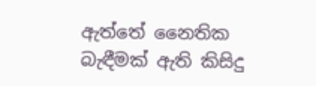ඇත්තේ නෛතික බැඳීමක්‌ ඇති කිසිදු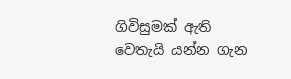ගිවිසුමක්‌ ඇති වෙතැයි යන්න ගැන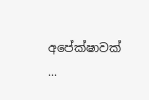අපේක්‌ෂාවක්‌ ...